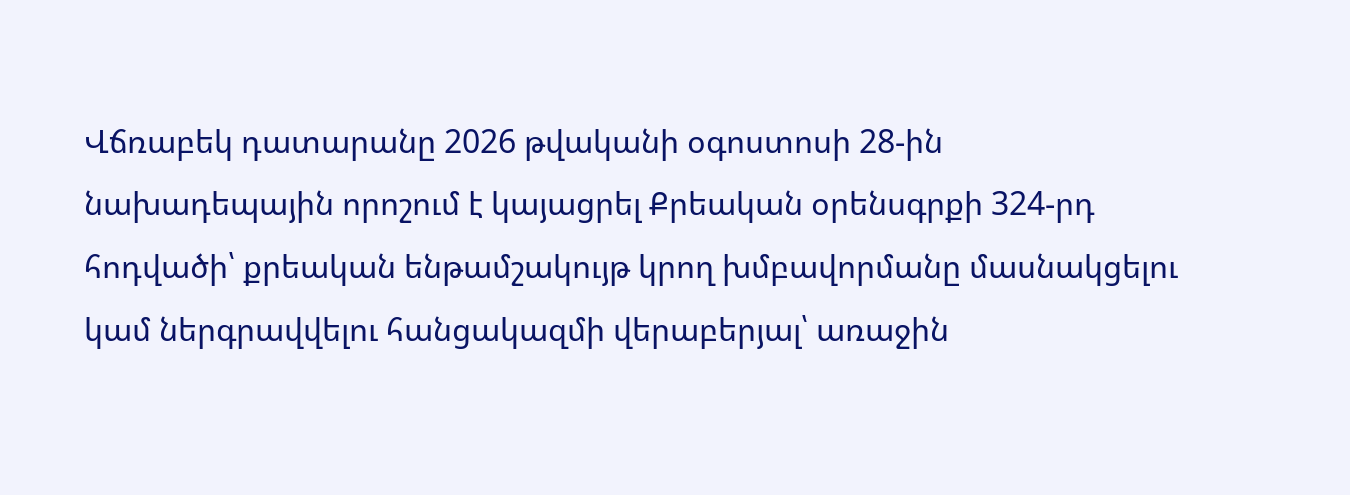Վճռաբեկ դատարանը 2026 թվականի օգոստոսի 28-ին նախադեպային որոշում է կայացրել Քրեական օրենսգրքի 324-րդ հոդվածի՝ քրեական ենթամշակույթ կրող խմբավորմանը մասնակցելու կամ ներգրավվելու հանցակազմի վերաբերյալ՝ առաջին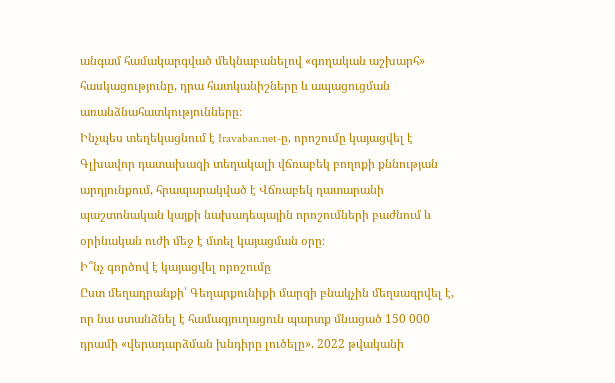անգամ համակարգված մեկնաբանելով «գողական աշխարհ» հասկացությունը, դրա հատկանիշները և ապացուցման առանձնահատկությունները։
Ինչպես տեղեկացնում է Iravaban.net-ը, որոշումը կայացվել է Գլխավոր դատախազի տեղակալի վճռաբեկ բողոքի քննության արդյունքում, հրապարակված է Վճռաբեկ դատարանի պաշտոնական կայքի նախադեպային որոշումների բաժնում և օրինական ուժի մեջ է մտել կայացման օրը։
Ի՞նչ գործով է կայացվել որոշումը
Ըստ մեղադրանքի՝ Գեղարքունիքի մարզի բնակչին մեղսագրվել է, որ նա ստանձնել է համագյուղացուն պարտք մնացած 150 000 դրամի «վերադարձման խնդիրը լուծելը». 2022 թվականի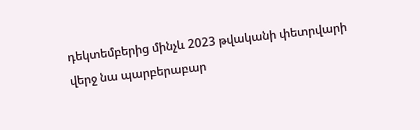դեկտեմբերից մինչև 2023 թվականի փետրվարի վերջ նա պարբերաբար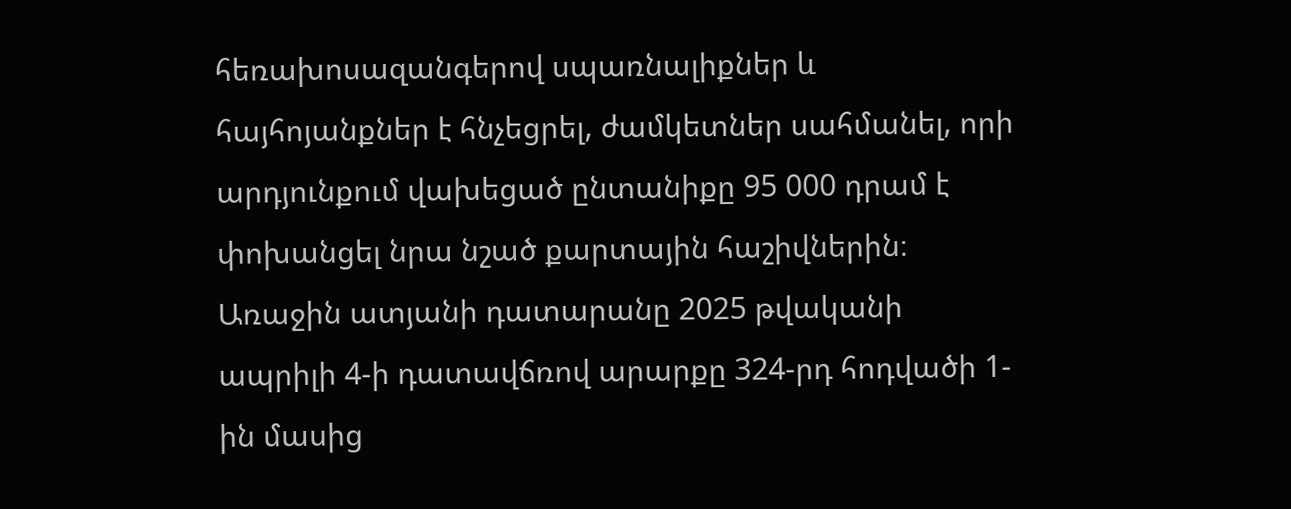հեռախոսազանգերով սպառնալիքներ և հայհոյանքներ է հնչեցրել, ժամկետներ սահմանել, որի արդյունքում վախեցած ընտանիքը 95 000 դրամ է փոխանցել նրա նշած քարտային հաշիվներին։
Առաջին ատյանի դատարանը 2025 թվականի ապրիլի 4-ի դատավճռով արարքը 324-րդ հոդվածի 1-ին մասից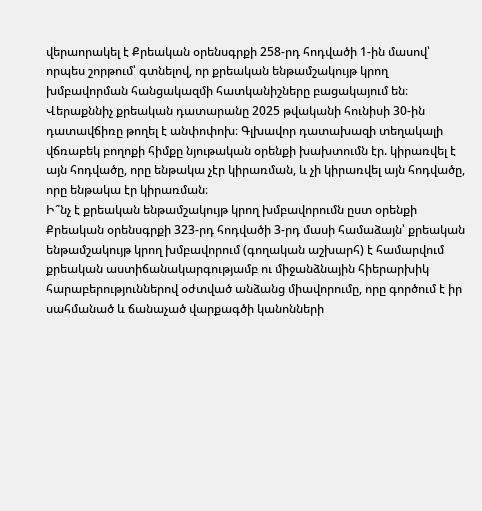վերաորակել է Քրեական օրենսգրքի 258-րդ հոդվածի 1-ին մասով՝ որպես շորթում՝ գտնելով, որ քրեական ենթամշակույթ կրող խմբավորման հանցակազմի հատկանիշները բացակայում են։ Վերաքննիչ քրեական դատարանը 2025 թվականի հունիսի 30-ին դատավճիռը թողել է անփոփոխ։ Գլխավոր դատախազի տեղակալի վճռաբեկ բողոքի հիմքը նյութական օրենքի խախտումն էր. կիրառվել է այն հոդվածը, որը ենթակա չէր կիրառման, և չի կիրառվել այն հոդվածը, որը ենթակա էր կիրառման։
Ի՞նչ է քրեական ենթամշակույթ կրող խմբավորումն ըստ օրենքի
Քրեական օրենսգրքի 323-րդ հոդվածի 3-րդ մասի համաձայն՝ քրեական ենթամշակույթ կրող խմբավորում (գողական աշխարհ) է համարվում քրեական աստիճանակարգությամբ ու միջանձնային հիերարխիկ հարաբերություններով օժտված անձանց միավորումը, որը գործում է իր սահմանած և ճանաչած վարքագծի կանոնների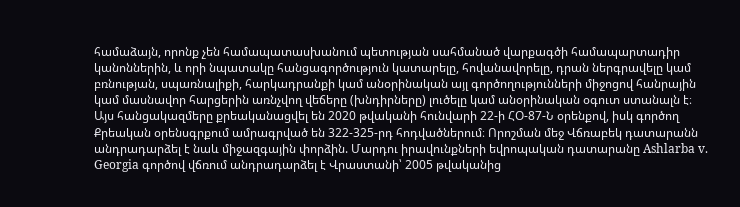համաձայն, որոնք չեն համապատասխանում պետության սահմանած վարքագծի համապարտադիր կանոններին, և որի նպատակը հանցագործություն կատարելը, հովանավորելը, դրան ներգրավելը կամ բռնության, սպառնալիքի, հարկադրանքի կամ անօրինական այլ գործողությունների միջոցով հանրային կամ մասնավոր հարցերին առնչվող վեճերը (խնդիրները) լուծելը կամ անօրինական օգուտ ստանալն է։
Այս հանցակազմերը քրեականացվել են 2020 թվականի հունվարի 22-ի ՀՕ-87-Ն օրենքով, իսկ գործող Քրեական օրենսգրքում ամրագրված են 322-325-րդ հոդվածներում։ Որոշման մեջ Վճռաբեկ դատարանն անդրադարձել է նաև միջազգային փորձին. Մարդու իրավունքների եվրոպական դատարանը Ashlarba v. Georgia գործով վճռում անդրադարձել է Վրաստանի՝ 2005 թվականից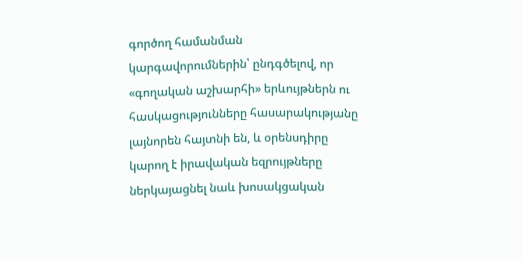գործող համանման կարգավորումներին՝ ընդգծելով, որ «գողական աշխարհի» երևույթներն ու հասկացությունները հասարակությանը լայնորեն հայտնի են, և օրենսդիրը կարող է իրավական եզրույթները ներկայացնել նաև խոսակցական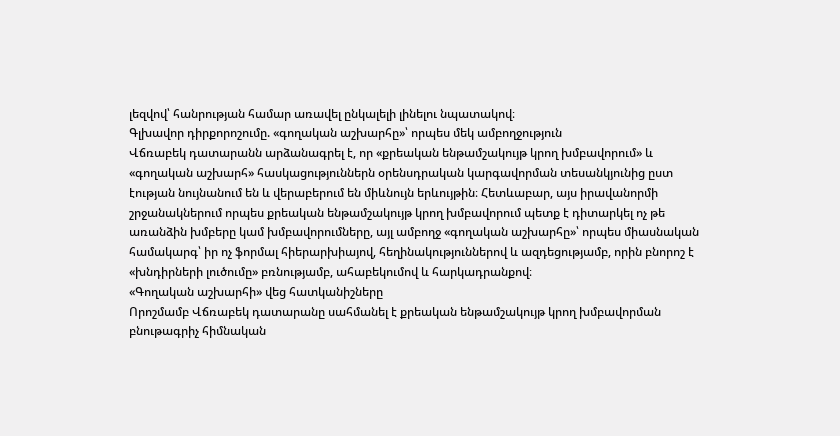լեզվով՝ հանրության համար առավել ընկալելի լինելու նպատակով։
Գլխավոր դիրքորոշումը. «գողական աշխարհը»՝ որպես մեկ ամբողջություն
Վճռաբեկ դատարանն արձանագրել է, որ «քրեական ենթամշակույթ կրող խմբավորում» և «գողական աշխարհ» հասկացություններն օրենսդրական կարգավորման տեսանկյունից ըստ էության նույնանում են և վերաբերում են միևնույն երևույթին։ Հետևաբար, այս իրավանորմի շրջանակներում որպես քրեական ենթամշակույթ կրող խմբավորում պետք է դիտարկել ոչ թե առանձին խմբերը կամ խմբավորումները, այլ ամբողջ «գողական աշխարհը»՝ որպես միասնական համակարգ՝ իր ոչ ֆորմալ հիերարխիայով, հեղինակություններով և ազդեցությամբ, որին բնորոշ է «խնդիրների լուծումը» բռնությամբ, ահաբեկումով և հարկադրանքով։
«Գողական աշխարհի» վեց հատկանիշները
Որոշմամբ Վճռաբեկ դատարանը սահմանել է քրեական ենթամշակույթ կրող խմբավորման բնութագրիչ հիմնական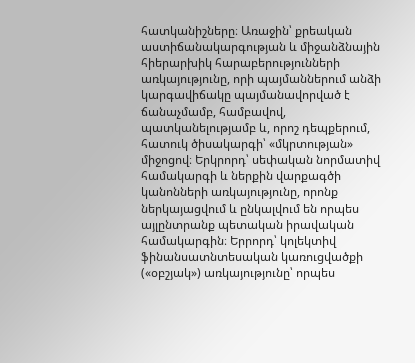հատկանիշները։ Առաջին՝ քրեական աստիճանակարգության և միջանձնային հիերարխիկ հարաբերությունների առկայությունը, որի պայմաններում անձի կարգավիճակը պայմանավորված է ճանաչմամբ, համբավով, պատկանելությամբ և, որոշ դեպքերում, հատուկ ծիսակարգի՝ «մկրտության» միջոցով։ Երկրորդ՝ սեփական նորմատիվ համակարգի և ներքին վարքագծի կանոնների առկայությունը, որոնք ներկայացվում և ընկալվում են որպես այլընտրանք պետական իրավական համակարգին։ Երրորդ՝ կոլեկտիվ ֆինանսատնտեսական կառուցվածքի («օբշյակ») առկայությունը՝ որպես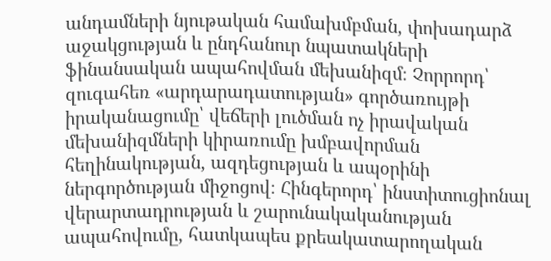անդամների նյութական համախմբման, փոխադարձ աջակցության և ընդհանուր նպատակների ֆինանսական ապահովման մեխանիզմ։ Չորրորդ՝ զուգահեռ «արդարադատության» գործառույթի իրականացումը՝ վեճերի լուծման ոչ իրավական մեխանիզմների կիրառումը խմբավորման հեղինակության, ազդեցության և ապօրինի ներգործության միջոցով։ Հինգերորդ՝ ինստիտուցիոնալ վերարտադրության և շարունակականության ապահովումը, հատկապես քրեակատարողական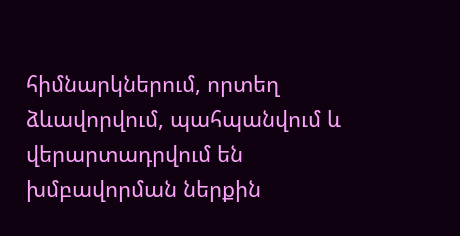հիմնարկներում, որտեղ ձևավորվում, պահպանվում և վերարտադրվում են խմբավորման ներքին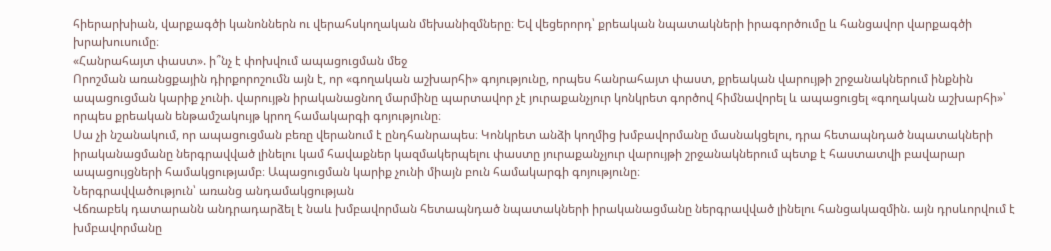հիերարխիան, վարքագծի կանոններն ու վերահսկողական մեխանիզմները։ Եվ վեցերորդ՝ քրեական նպատակների իրագործումը և հանցավոր վարքագծի խրախուսումը։
«Հանրահայտ փաստ». ի՞նչ է փոխվում ապացուցման մեջ
Որոշման առանցքային դիրքորոշումն այն է, որ «գողական աշխարհի» գոյությունը, որպես հանրահայտ փաստ, քրեական վարույթի շրջանակներում ինքնին ապացուցման կարիք չունի. վարույթն իրականացնող մարմինը պարտավոր չէ յուրաքանչյուր կոնկրետ գործով հիմնավորել և ապացուցել «գողական աշխարհի»՝ որպես քրեական ենթամշակույթ կրող համակարգի գոյությունը։
Սա չի նշանակում, որ ապացուցման բեռը վերանում է ընդհանրապես։ Կոնկրետ անձի կողմից խմբավորմանը մասնակցելու, դրա հետապնդած նպատակների իրականացմանը ներգրավված լինելու կամ հավաքներ կազմակերպելու փաստը յուրաքանչյուր վարույթի շրջանակներում պետք է հաստատվի բավարար ապացույցների համակցությամբ։ Ապացուցման կարիք չունի միայն բուն համակարգի գոյությունը։
Ներգրավվածություն՝ առանց անդամակցության
Վճռաբեկ դատարանն անդրադարձել է նաև խմբավորման հետապնդած նպատակների իրականացմանը ներգրավված լինելու հանցակազմին. այն դրսևորվում է խմբավորմանը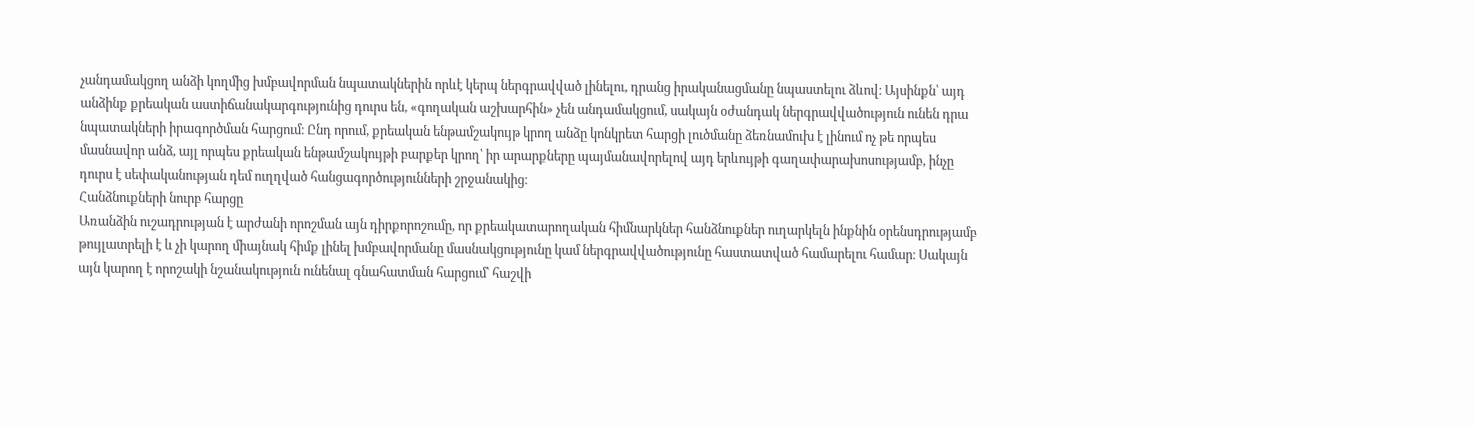չանդամակցող անձի կողմից խմբավորման նպատակներին որևէ կերպ ներգրավված լինելու, դրանց իրականացմանը նպաստելու ձևով։ Այսինքն՝ այդ անձինք քրեական աստիճանակարգությունից դուրս են, «գողական աշխարհին» չեն անդամակցում, սակայն օժանդակ ներգրավվածություն ունեն դրա նպատակների իրագործման հարցում։ Ընդ որում, քրեական ենթամշակույթ կրող անձը կոնկրետ հարցի լուծմանը ձեռնամուխ է լինում ոչ թե որպես մասնավոր անձ, այլ որպես քրեական ենթամշակույթի բարքեր կրող՝ իր արարքները պայմանավորելով այդ երևույթի գաղափարախոսությամբ, ինչը դուրս է սեփականության դեմ ուղղված հանցագործությունների շրջանակից։
Հանձնուքների նուրբ հարցը
Առանձին ուշադրության է արժանի որոշման այն դիրքորոշումը, որ քրեակատարողական հիմնարկներ հանձնուքներ ուղարկելն ինքնին օրենսդրությամբ թույլատրելի է և չի կարող միայնակ հիմք լինել խմբավորմանը մասնակցությունը կամ ներգրավվածությունը հաստատված համարելու համար։ Սակայն այն կարող է որոշակի նշանակություն ունենալ գնահատման հարցում՝ հաշվի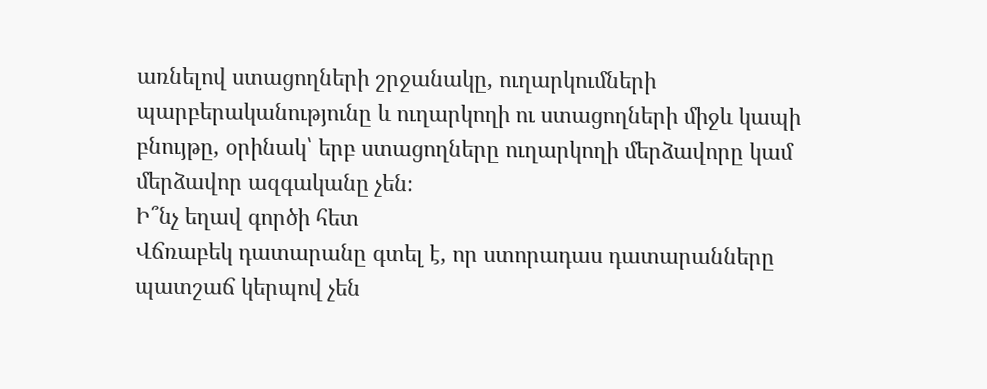առնելով ստացողների շրջանակը, ուղարկումների պարբերականությունը և ուղարկողի ու ստացողների միջև կապի բնույթը, օրինակ՝ երբ ստացողները ուղարկողի մերձավորը կամ մերձավոր ազգականը չեն։
Ի՞նչ եղավ գործի հետ
Վճռաբեկ դատարանը գտել է, որ ստորադաս դատարանները պատշաճ կերպով չեն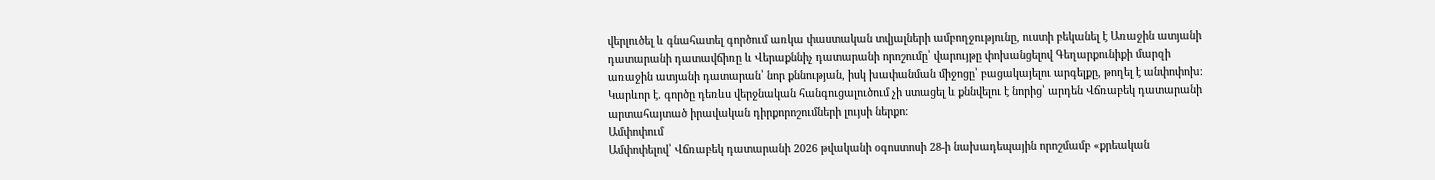վերլուծել և գնահատել գործում առկա փաստական տվյալների ամբողջությունը, ուստի բեկանել է Առաջին ատյանի դատարանի դատավճիռը և Վերաքննիչ դատարանի որոշումը՝ վարույթը փոխանցելով Գեղարքունիքի մարզի առաջին ատյանի դատարան՝ նոր քննության, իսկ խափանման միջոցը՝ բացակայելու արգելքը, թողել է անփոփոխ։ Կարևոր է. գործը դեռևս վերջնական հանգուցալուծում չի ստացել և քննվելու է նորից՝ արդեն Վճռաբեկ դատարանի արտահայտած իրավական դիրքորոշումների լույսի ներքո։
Ամփոփում
Ամփոփելով՝ Վճռաբեկ դատարանի 2026 թվականի օգոստոսի 28-ի նախադեպային որոշմամբ «քրեական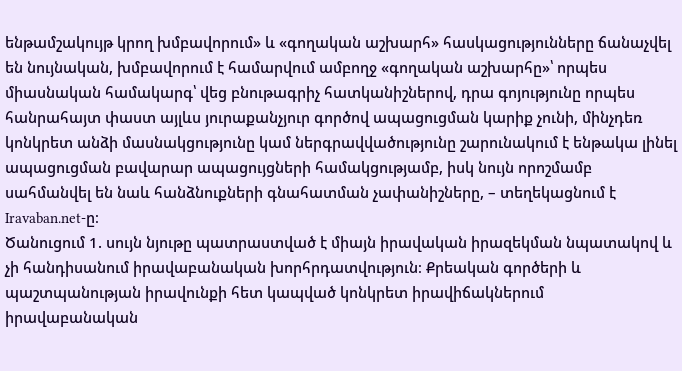ենթամշակույթ կրող խմբավորում» և «գողական աշխարհ» հասկացությունները ճանաչվել են նույնական, խմբավորում է համարվում ամբողջ «գողական աշխարհը»՝ որպես միասնական համակարգ՝ վեց բնութագրիչ հատկանիշներով, դրա գոյությունը որպես հանրահայտ փաստ այլևս յուրաքանչյուր գործով ապացուցման կարիք չունի, մինչդեռ կոնկրետ անձի մասնակցությունը կամ ներգրավվածությունը շարունակում է ենթակա լինել ապացուցման բավարար ապացույցների համակցությամբ, իսկ նույն որոշմամբ սահմանվել են նաև հանձնուքների գնահատման չափանիշները, – տեղեկացնում է Iravaban.net-ը։
Ծանուցում 1. սույն նյութը պատրաստված է միայն իրավական իրազեկման նպատակով և չի հանդիսանում իրավաբանական խորհրդատվություն։ Քրեական գործերի և պաշտպանության իրավունքի հետ կապված կոնկրետ իրավիճակներում իրավաբանական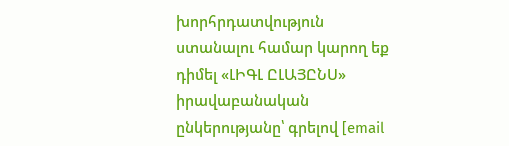խորհրդատվություն ստանալու համար կարող եք դիմել «ԼԻԳԼ ԸԼԱՅԸՆՍ» իրավաբանական ընկերությանը՝ գրելով [email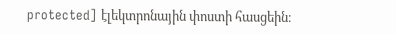protected] էլեկտրոնային փոստի հասցեին։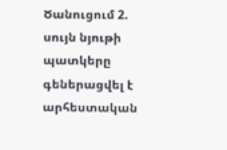Ծանուցում 2. սույն նյութի պատկերը գեներացվել է արհեստական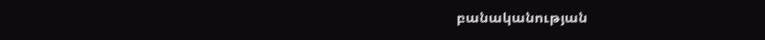բանականության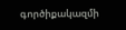գործիքակազմի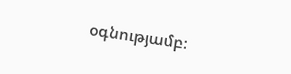օգնությամբ։